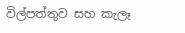විල්පත්තුව සහ කැලෑ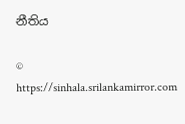නීතිය

© https://sinhala.srilankamirror.com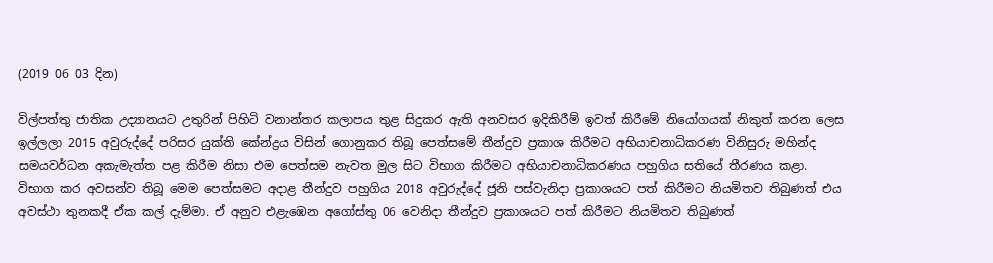(2019 06 03 දින)

විල්පත්තු ජාතික උද්‍යානයට උතුරින් පිහිටි වනාන්තර කලාපය තුළ සිදුකර ඇති අනවසර ඉදිකිරීම් ඉවත් කිරීමේ නියෝගයක් නිකුත් කරන ලෙස ඉල්ලලා 2015 අවුරුද්දේ පරිසර යුක්ති කේන්ද්‍රය විසින් ගොනුකර තිබූ පෙත්සමේ තීන්දුව ප්‍රකාශ කිරීමට අභියාචනාධිකරණ විනිසුරු මහින්ද සමයවර්ධන අකැමැත්ත පළ කිරීම නිසා එම පෙත්සම නැවත මුල සිට විභාග කිරීමට අභියාචනාධිකරණය පහුගිය සතියේ තීරණය කළා. විභාග කර අවසන්ව තිබූ මෙම පෙත්සමට අදාළ තීන්දුව පහුගිය 2018 අවුරුද්දේ ජූනි පස්වැනිදා ප්‍රකාශයට පත් කිරීමට නියමිතව තිබුණත් එය අවස්ථා තුනකදී ඒක කල් දැම්මා. ඒ අනුව එළැඹෙන අගෝස්තු 06 වෙනිදා තීන්දුව ප්‍රකාශයට පත් කිරීමට නියමිතව තිබුණත්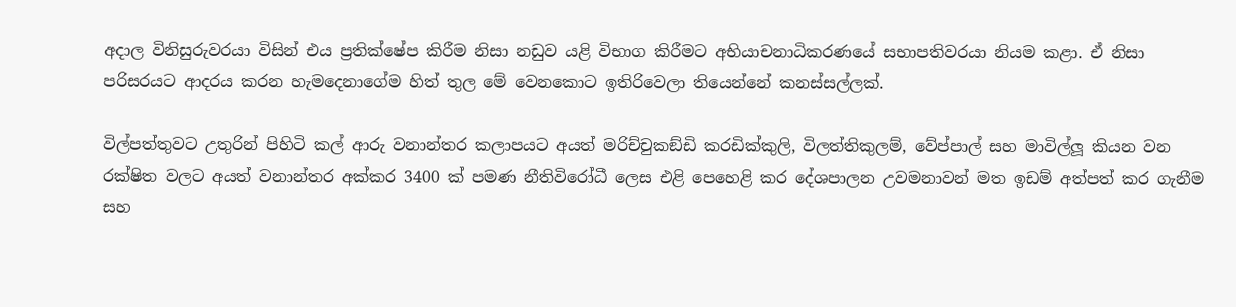අදාල විනිසුරුවරයා විසින් එය ප්‍රතික්ෂේප කිරීම නිසා නඩුව යළි විභාග කිරීමට අභියාචනාධිකරණයේ සභාපතිවරයා නියම කළා. ඒ නිසා පරිසරයට ආදරය කරන හැමදෙනාගේම හිත් තුල මේ වෙනකොට ඉතිරිවෙලා තියෙන්නේ කනස්සල්ලක්.

විල්පත්තුවට උතුරින් පිහිටි කල් ආරු වනාන්තර කලාපයට අයත් මරිච්චුකඞ්ඩි කරඩික්කුලි, විලත්තිකුලම්, වේප්පාල් සහ මාවිල්ලූ කියන වන රක්ෂිත වලට අයත් වනාන්තර අක්කර 3400 ක් පමණ නීතිවිරෝධී ලෙස එළි පෙහෙළි කර දේශපාලන උවමනාවන් මත ඉඩම් අත්පත් කර ගැනීම සහ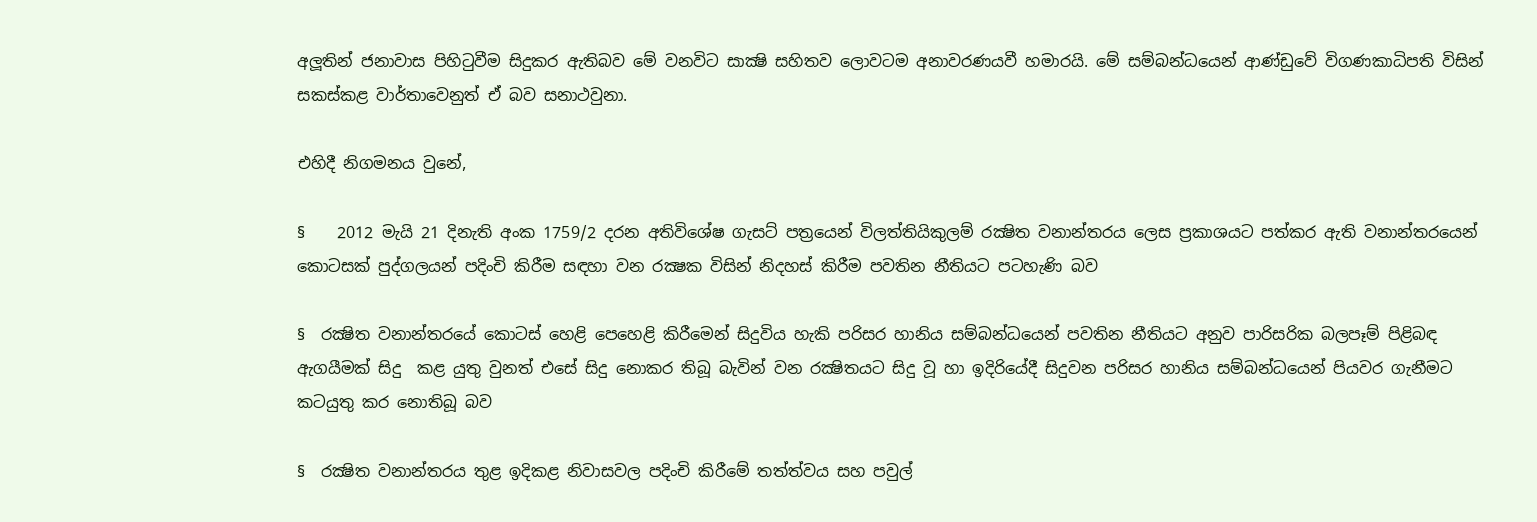අලූතින් ජනාවාස පිහිටුවීම සිදුකර ඇතිබව මේ වනවිට සාක්‍ෂි සහිතව ලොවටම අනාවරණයවී හමාරයි. මේ සම්බන්ධයෙන් ආණ්ඩුවේ විගණකාධිපති විසින් සකස්කළ වාර්තාවෙනුත් ඒ බව සනාථවුනා.

එහිදී නිගමනය වුනේ,

§    2012 මැයි 21 දිනැති අංක 1759/2 දරන අතිවිශේෂ ගැසට් පත්‍රයෙන් විලත්තියිකුලම් රක්‍ෂිත වනාන්තරය ලෙස ප්‍රකාශයට පත්කර ඇති වනාන්තරයෙන් කොටසක් පුද්ගලයන් පදිංචි කිරීම සඳහා වන රක්‍ෂක විසින් නිදහස් කිරීම පවතින නීතියට පටහැණි බව

§  රක්‍ෂිත වනාන්තරයේ කොටස් හෙළි පෙහෙළි කිරීමෙන් සිදුවිය හැකි පරිසර හානිය සම්බන්ධයෙන් පවතින නීතියට අනුව පාරිසරික බලපෑම් පිළිබඳ ඇගයීමක් සිදු  කළ යුතු වුනත් එසේ සිදු නොකර තිබූ බැවින් වන රක්‍ෂිතයට සිදු වූ හා ඉදිරියේදී සිදුවන පරිසර හානිය සම්බන්ධයෙන් පියවර ගැනීමට කටයුතු කර නොතිබූ බව

§  රක්‍ෂිත වනාන්තරය තුළ ඉදිකළ නිවාසවල පදිංචි කිරීමේ තත්ත්වය සහ පවුල්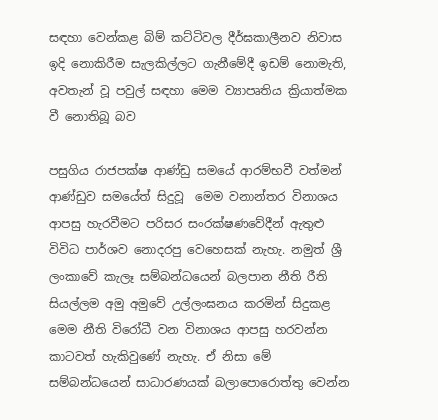සඳහා වෙන්කළ බිම් කට්ටිවල දීර්ඝකාලීනව නිවාස ඉදි නොකිරීම සැලකිල්ලට ගැනීමේදී ඉඩම් නොමැති, අවතැන් වූ පවුල් සඳහා මෙම ව්‍යාපෘතිය ක්‍රියාත්මක වී නොතිබූ බව

පසුගිය රාජපක්ෂ ආණ්ඩු සමයේ ආරම්භවී වත්මන් ආණ්ඩුව සමයේත් සිදුවූ  මෙම වනාන්තර විනාශය ආපසු හැරවීමට පරිසර සංරක්ෂණවේදීන් ඇතුළු විවිධ පාර්ශව නොදරපු වෙහෙසක් නැහැ. නමුත් ශ්‍රී ලංකාවේ කැලෑ සම්බන්ධයෙන් බලපාන නීති රීති සියල්ලම අමු අමුවේ උල්ලංඝනය කරමින් සිදුකළ මෙම නීති විරෝධී වන විනාශය ආපසු හරවන්න කාටවත් හැකිවුණේ නැහැ. ඒ නිසා මේ සම්බන්ධයෙන් සාධාරණයක් බලාපොරොත්තු වෙන්න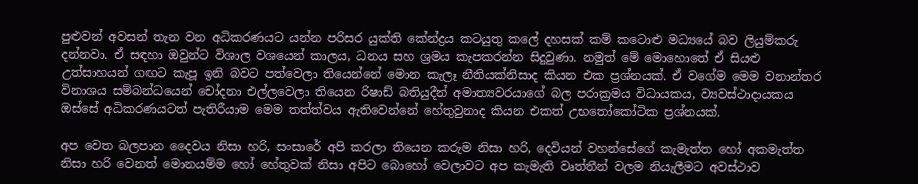පුළුවන් අවසන් තැන වන අධිකරණයට යන්න පරිසර යුක්ති කේන්ද්‍රය කටයුතු කලේ දහසක් කම් කටොළු මධ්‍යයේ බව ලියුම්කරු දන්නවා. ඒ සඳහා ඔවුන්ට විශාල වශයෙන් කාලය, ධනය සහ ශ්‍රමය කැපකරන්න සිදුවුණා. නමුත් මේ මොහොතේ ඒ සියළු උත්සාහයන් ගඟට කැපූ ඉනි බවට පත්වෙලා තියෙන්නේ මොන කැලෑ නීතියක්නිසාද කියන එක ප්‍රශ්නයක්. ඒ වගේම මෙම වනාන්තර විනාශය සම්බන්ධයෙන් චෝදනා එල්ලවෙලා තියෙන රිෂාඩ් බතියුදීන් අමාත්‍යවරයාගේ බල පරාක්‍රමය විධායකය, ව්‍යවස්ථාදායකය ඔස්සේ අධිකරණයටත් පැතිරීයාම මෙම තත්ත්වය ඇතිවෙන්නේ හේතුවුනාද කියන එකත් උභතෝකෝටික ප්‍රශ්නයක්.

අප වෙත බලපාන දෛවය නිසා හරි, සංසාරේ අපි කරලා තියෙන කරුම නිසා හරි, දෙවියන් වහන්සේගේ කැමැත්ත හෝ අකමැත්ත නිසා හරි වෙනත් මොනයම්ම හෝ හේතුවක් නිසා අපිට බොහෝ වෙලාවට අප කැමැති වෘත්තීන් වලම නියැලීමට අවස්ථාව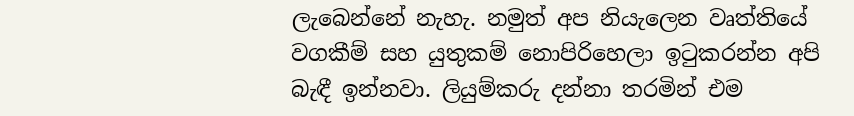ලැබෙන්නේ නැහැ. නමුත් අප නියැලෙන වෘත්තියේ වගකීම් සහ යුතුකම් නොපිරිහෙලා ඉටුකරන්න අපි බැඳී ඉන්නවා. ලියුම්කරු දන්නා තරමින් එම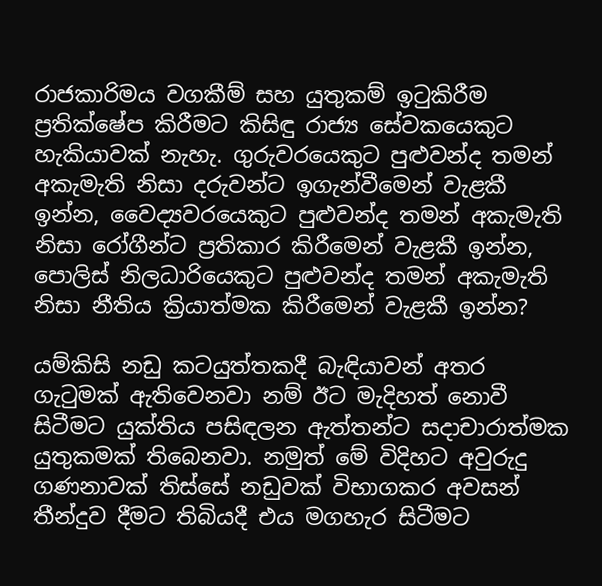රාජකාරිමය වගකීම් සහ යුතුකම් ඉටුකිරීම ප්‍රතික්ෂේප කිරීමට කිසිඳු රාජ්‍ය සේවකයෙකුට හැකියාවක් නැහැ. ගුරුවරයෙකුට පුළුවන්ද තමන් අකැමැති නිසා දරුවන්ට ඉගැන්වීමෙන් වැළකී ඉන්න, වෛද්‍යවරයෙකුට පුළුවන්ද තමන් අකැමැති නිසා රෝගීන්ට ප්‍රතිකාර කිරීමෙන් වැළකී ඉන්න, පොලිස් නිලධාරියෙකුට පුළුවන්ද තමන් අකැමැති නිසා නීතිය ක්‍රියාත්මක කිරීමෙන් වැළකී ඉන්න?

යම්කිසි නඩු කටයුත්තකදී බැඳියාවන් අතර ගැටුමක් ඇතිවෙනවා නම් ඊට මැදිහත් නොවී සිටීමට යුක්තිය පසිඳලන ඇත්තන්ට සදාචාරාත්මක යුතුකමක් තිබෙනවා. නමුත් මේ විදිහට අවුරුදු ගණනාවක් තිස්සේ නඩුවක් විභාගකර අවසන් තීන්දුව දීමට තිබියදී එය මගහැර සිටීමට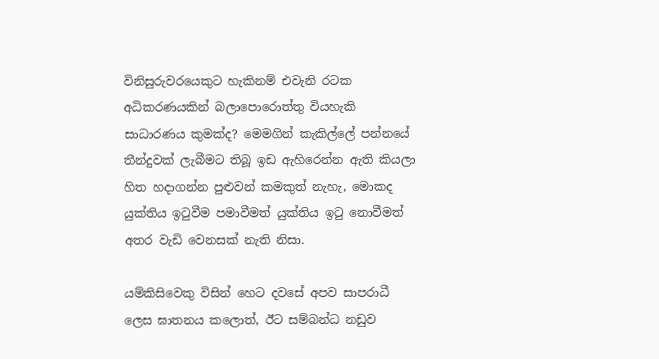විනිසුරුවරයෙකුට හැකිනම් එවැනි රටක අධිකරණයකින් බලාපොරොත්තු වියහැකි සාධාරණය කුමක්ද? මෙමගින් කැකිල්ලේ පන්නයේ තීන්දුවක් ලැබීමට තිබූ ඉඩ ඇහිරෙන්න ඇති කියලා හිත හදාගන්න පුළුවන් කමකුත් නැහැ, මොකද යුක්තිය ඉටුවීම පමාවීමත් යුක්තිය ඉටු නොවීමත් අතර වැඩි වෙනසක් නැති නිසා.

යම්කිසිවෙකු විසින් හෙට දවසේ අපව සාපරාධී ලෙස ඝාතනය කලොත්, ඊට සම්බන්ධ නඩුව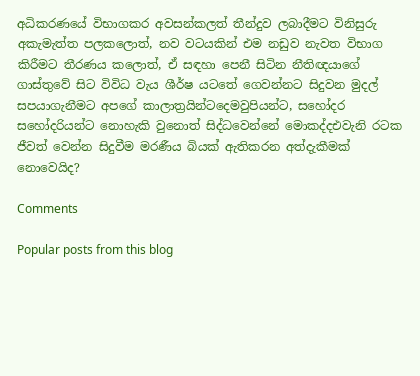අධිකරණයේ විභාගකර අවසන්කලත් තීන්දුව ලබාදීමට විනිසුරු අකැමැත්ත පලකලොත්, නව වටයකින් එම නඩුව නැවත විභාග කිරීමට තීරණය කලොත්, ඒ සඳහා පෙනී සිටින නීතිඥයාගේ ගාස්තුවේ සිට විවිධ වැය ශීර්ෂ යටතේ ගෙවන්නට සිදුවන මුදල් සපයාගැනීමට අපගේ කාලාත්‍රයින්ටදෙමවුපියන්ට, සහෝදර සහෝදරියන්ට නොහැකි වුනොත් සිද්ධවෙන්නේ මොකද්දඑවැනි රටක ජීවත් වෙන්න සිදුවීම මරණීය බියක් ඇතිකරන අත්දැකීමක් නොවෙයිද?

Comments

Popular posts from this blog